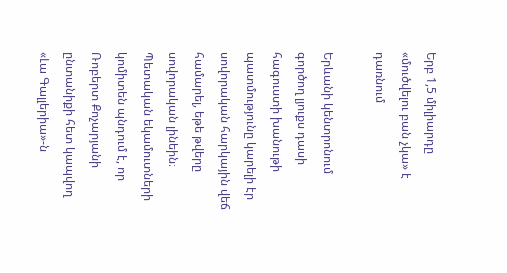Երբ 1,5 միլիարդը «մուծվելու բան չկա» է դառնում

Երևանի կենտրոնում գործող լյուքս դասի հագուստի խանութի պատմությունը կարելի էր սովորական հարկային վեճ համարել, եթե թվերը սովորական լինեին։ Պետական եկամուտների կոմիտեն պնդում է, որ Ռոբերտ Քոչարյանի ընտանիքի հետ կապվող «Լա Գալլերիա»-ն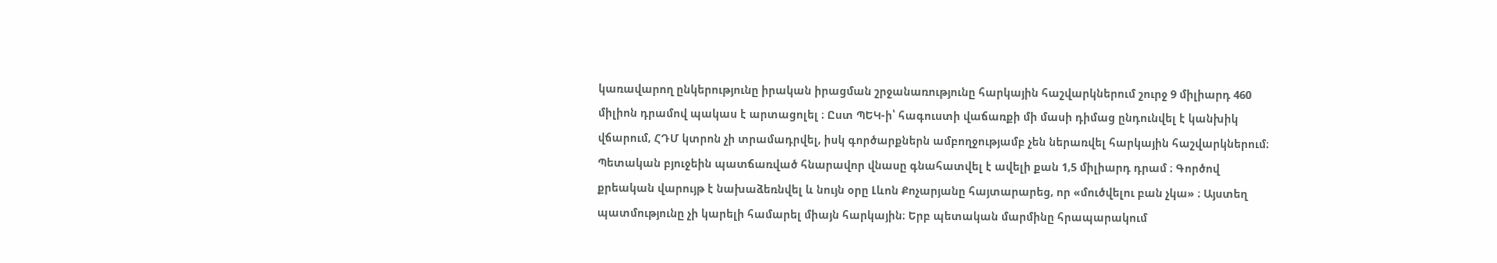կառավարող ընկերությունը իրական իրացման շրջանառությունը հարկային հաշվարկներում շուրջ 9 միլիարդ 460 միլիոն դրամով պակաս է արտացոլել ։ Ըստ ՊԵԿ-ի՝ հագուստի վաճառքի մի մասի դիմաց ընդունվել է կանխիկ վճարում, ՀԴՄ կտրոն չի տրամադրվել, իսկ գործարքներն ամբողջությամբ չեն ներառվել հարկային հաշվարկներում։ Պետական բյուջեին պատճառված հնարավոր վնասը գնահատվել է ավելի քան 1,5 միլիարդ դրամ ։ Գործով քրեական վարույթ է նախաձեռնվել և նույն օրը Լևոն Քոչարյանը հայտարարեց, որ «մուծվելու բան չկա» ։ Այստեղ պատմությունը չի կարելի համարել միայն հարկային։ Երբ պետական մարմինը հրապարակում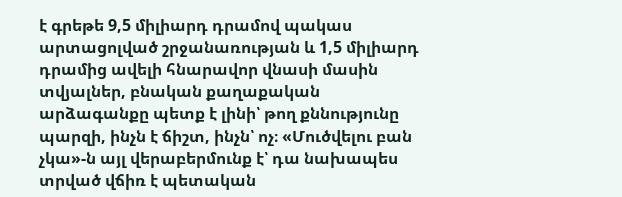է գրեթե 9,5 միլիարդ դրամով պակաս արտացոլված շրջանառության և 1,5 միլիարդ դրամից ավելի հնարավոր վնասի մասին տվյալներ, բնական քաղաքական արձագանքը պետք է լինի՝ թող քննությունը պարզի, ինչն է ճիշտ, ինչն՝ ոչ։ «Մուծվելու բան չկա»-ն այլ վերաբերմունք է՝ դա նախապես տրված վճիռ է պետական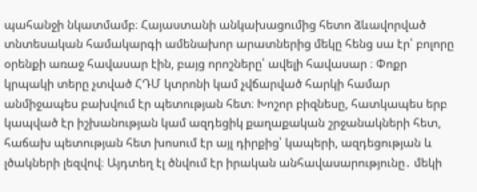պահանջի նկատմամբ։ Հայաստանի անկախացումից հետո ձևավորված տնտեսական համակարգի ամենախոր արատներից մեկը հենց սա էր՝ բոլորը օրենքի առաջ հավասար էին, բայց որոշները՝ ավելի հավասար ։ Փոքր կրպակի տերը չտված ՀԴՄ կտրոնի կամ չվճարված հարկի համար անմիջապես բախվում էր պետության հետ։ Խոշոր բիզնեսը, հատկապես երբ կապված էր իշխանության կամ ազդեցիկ քաղաքական շրջանակների հետ, հաճախ պետության հետ խոսում էր այլ դիրքից՝ կապերի, ազդեցության և լծակների լեզվով։ Այդտեղ էլ ծնվում էր իրական անհավասարությունը․ մեկի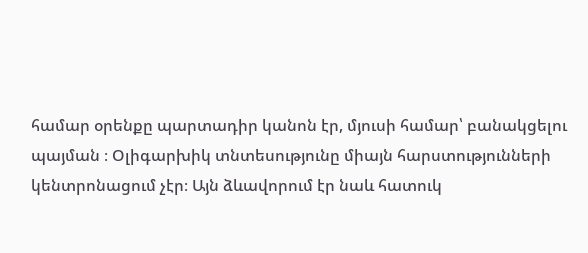համար օրենքը պարտադիր կանոն էր, մյուսի համար՝ բանակցելու պայման ։ Օլիգարխիկ տնտեսությունը միայն հարստությունների կենտրոնացում չէր։ Այն ձևավորում էր նաև հատուկ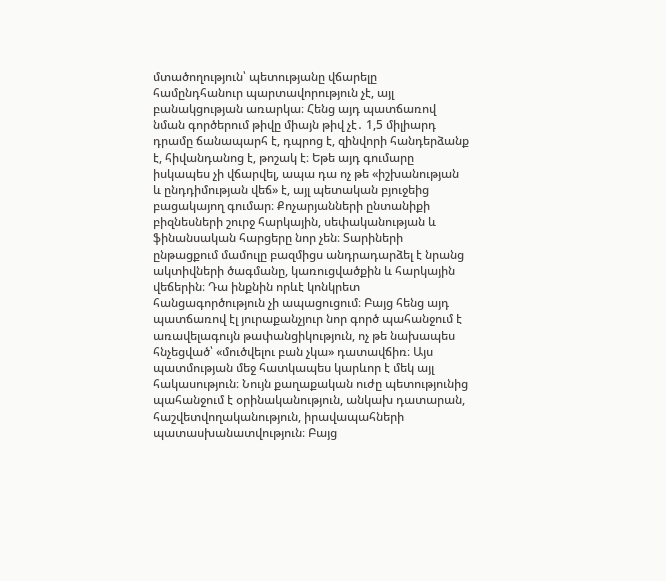մտածողություն՝ պետությանը վճարելը համընդհանուր պարտավորություն չէ, այլ բանակցության առարկա։ Հենց այդ պատճառով նման գործերում թիվը միայն թիվ չէ․ 1,5 միլիարդ դրամը ճանապարհ է, դպրոց է, զինվորի հանդերձանք է, հիվանդանոց է, թոշակ է։ Եթե այդ գումարը իսկապես չի վճարվել, ապա դա ոչ թե «իշխանության և ընդդիմության վեճ» է, այլ պետական բյուջեից բացակայող գումար։ Քոչարյանների ընտանիքի բիզնեսների շուրջ հարկային, սեփականության և ֆինանսական հարցերը նոր չեն։ Տարիների ընթացքում մամուլը բազմիցս անդրադարձել է նրանց ակտիվների ծագմանը, կառուցվածքին և հարկային վեճերին։ Դա ինքնին որևէ կոնկրետ հանցագործություն չի ապացուցում։ Բայց հենց այդ պատճառով էլ յուրաքանչյուր նոր գործ պահանջում է առավելագույն թափանցիկություն, ոչ թե նախապես հնչեցված՝ «մուծվելու բան չկա» դատավճիռ։ Այս պատմության մեջ հատկապես կարևոր է մեկ այլ հակասություն։ Նույն քաղաքական ուժը պետությունից պահանջում է օրինականություն, անկախ դատարան, հաշվետվողականություն, իրավապահների պատասխանատվություն։ Բայց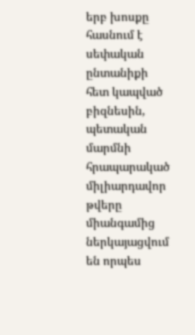երբ խոսքը հասնում է սեփական ընտանիքի հետ կապված բիզնեսին, պետական մարմնի հրապարակած միլիարդավոր թվերը միանգամից ներկայացվում են որպես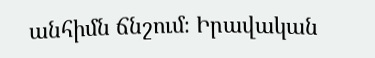անհիմն ճնշում։ Իրավական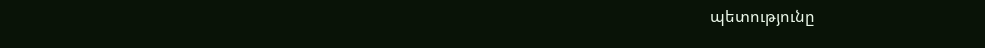պետությունը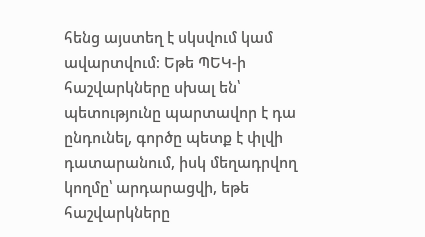հենց այստեղ է սկսվում կամ ավարտվում։ Եթե ՊԵԿ-ի հաշվարկները սխալ են՝ պետությունը պարտավոր է դա ընդունել, գործը պետք է փլվի դատարանում, իսկ մեղադրվող կողմը՝ արդարացվի, եթե հաշվարկները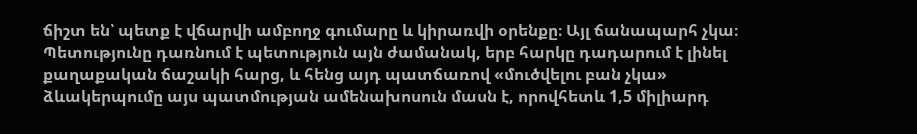ճիշտ են՝ պետք է վճարվի ամբողջ գումարը և կիրառվի օրենքը։ Այլ ճանապարհ չկա։ Պետությունը դառնում է պետություն այն ժամանակ, երբ հարկը դադարում է լինել քաղաքական ճաշակի հարց, և հենց այդ պատճառով «մուծվելու բան չկա» ձևակերպումը այս պատմության ամենախոսուն մասն է, որովհետև 1,5 միլիարդ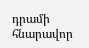դրամի հնարավոր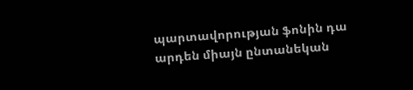պարտավորության ֆոնին դա արդեն միայն ընտանեկան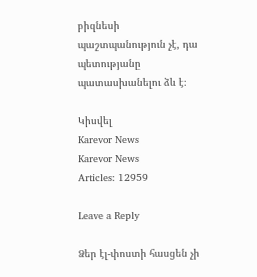բիզնեսի պաշտպանություն չէ, դա պետությանը պատասխանելու ձև է։

Կիսվել
Karevor News
Karevor News
Articles: 12959

Leave a Reply

Ձեր էլ-փոստի հասցեն չի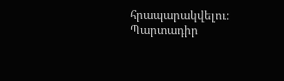հրապարակվելու։ Պարտադիր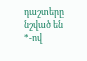դաշտերը նշված են *-ով